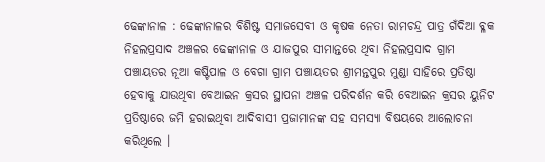ଢେଙ୍କାନାଳ : ଢେଙ୍କାନାଳର ବିଶିଷ୍ଟ ସମାଜସେବୀ ଓ କୃଷକ ନେତା ରାମଚନ୍ଦ୍ର ପାତ୍ର ଗଁଦିଆ ବ୍ଳକ ନିହଲପ୍ରସାଦ ଅଞ୍ଚଳର ଢେଙ୍କାନାଳ ଓ ଯାଜପୁର ସୀମାନ୍ତରେ ଥିବା ନିହଲପ୍ରସାଦ ଗ୍ରାମ ପଞ୍ଚାୟତର ନୂଆ କଷ୍ଟିପାଳ ଓ ବେଗା ଗ୍ରାମ ପଞ୍ଚାୟତର ଶ୍ରୀମନ୍ତପୁର ମୁଣ୍ଡା ସାହିରେ ପ୍ରତିଷ୍ଠା ହେବାକୁ ଯାଉଥିବା ବେଆଇନ କ୍ରସର ସ୍ଥାପନା ଅଞ୍ଚଳ ପରିଦର୍ଶନ କରି ବେଆଇନ କ୍ରସର ୟୁନିଟ ପ୍ରତିଷ୍ଠାରେ ଜମି ହରାଇଥିବା ଆଦିବାସୀ ପ୍ରଜାମାନଙ୍କ ସହ ସମସ୍ୟା ବିଷୟରେ ଆଲୋଚନା କରିଥିଲେ ।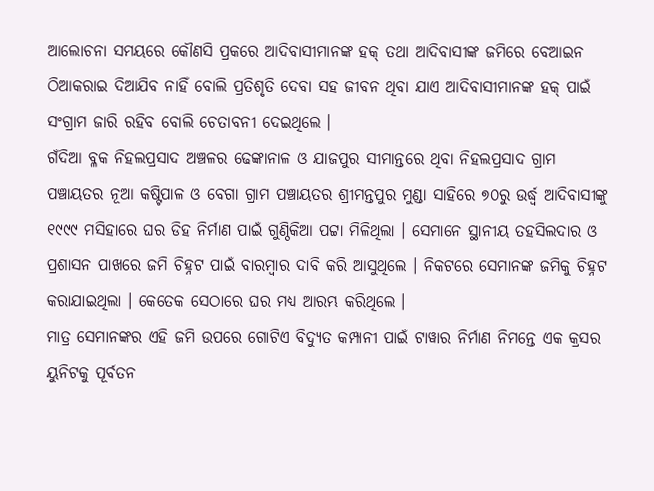ଆଲୋଚନା ସମୟରେ କୌଣସି ପ୍ରକରେ ଆଦିବାସୀମାନଙ୍କ ହକ୍ ତଥା ଆଦିବାସୀଙ୍କ ଜମିରେ ବେଆଇନ ଠିଆକରାଇ ଦିଆଯିବ ନାହିଁ ବୋଲି ପ୍ରତିଶୃତି ଦେବା ସହ ଜୀବନ ଥିବା ଯାଏ ଆଦିବାସୀମାନଙ୍କ ହକ୍ ପାଇଁ ସଂଗ୍ରାମ ଜାରି ରହିବ ବୋଲି ଚେତାବନୀ ଦେଇଥିଲେ ।
ଗଁଦିଆ ବ୍ଳକ ନିହଲପ୍ରସାଦ ଅଞ୍ଚଳର ଢେଙ୍କାନାଳ ଓ ଯାଜପୁର ସୀମାନ୍ତରେ ଥିବା ନିହଲପ୍ରସାଦ ଗ୍ରାମ ପଞ୍ଚାୟତର ନୂଆ କଷ୍ଟିପାଳ ଓ ବେଗା ଗ୍ରାମ ପଞ୍ଚାୟତର ଶ୍ରୀମନ୍ତପୁର ମୁଣ୍ଡା ସାହିରେ ୭୦ରୁ ଉର୍ଦ୍ଧ୍ୱ ଆଦିବାସୀଙ୍କୁ ୧୯୯୯ ମସିହାରେ ଘର ଡିହ ନିର୍ମାଣ ପାଇଁ ଗୁଣ୍ଠିକିଆ ପଟ୍ଟା ମିଳିଥିଲା । ସେମାନେ ସ୍ଥାନୀୟ ତହସିଲଦାର ଓ ପ୍ରଶାସନ ପାଖରେ ଜମି ଚିହ୍ନଟ ପାଇଁ ବାରମ୍ବାର ଦାବି କରି ଆସୁଥିଲେ । ନିକଟରେ ସେମାନଙ୍କ ଜମିକୁ ଚିହ୍ନଟ କରାଯାଇଥିଲା । କେତେକ ସେଠାରେ ଘର ମଧ୍ୟ ଆରମ୍ଭ କରିଥିଲେ ।
ମାତ୍ର ସେମାନଙ୍କର ଏହି ଜମି ଉପରେ ଗୋଟିଏ ବିଦ୍ୟୁତ କମ୍ପାନୀ ପାଇଁ ଟାୱାର ନିର୍ମାଣ ନିମନ୍ତେ ଏକ କ୍ରସର ୟୁନିଟକୁ ପୂର୍ବତନ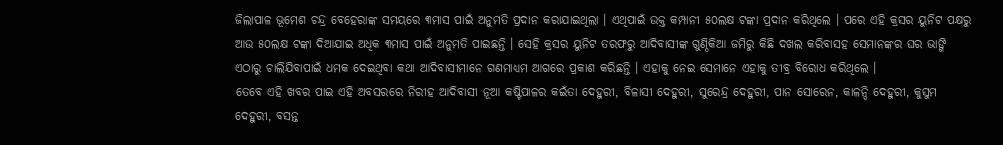ଜିଲାପାଳ ଭୂମେଶ ଚନ୍ଦ୍ର ବେହେରାଙ୍କ ସମୟରେ ୩ମାସ ପାଇଁ ଅନୁମତି ପ୍ରଦାନ କରାଯାଇଥିଲା । ଏଥିପାଇଁ ଉକ୍ତ କମ୍ପାନୀ ୫୦ଲକ୍ଷ ଟଙ୍କା ପ୍ରଦାନ କରିଥିଲେ । ପରେ ଏହି କ୍ରସର ୟୁନିଟ ପକ୍ଷରୁ ଆଉ ୫୦ଲକ୍ଷ ଟଙ୍କା ଦିଆଯାଇ ଅଧିକ ୩ମାସ ପାଇଁ ଅନୁମତି ପାଇଛନ୍ତି । ସେହି କ୍ରସର ୟୁନିଟ ତରଫରୁ ଆଦିବାସୀଙ୍କ ଗୁଣ୍ଠିକିଆ ଜମିରୁ କିଛି ଦଖଲ କରିବାସହ ସେମାନଙ୍କର ଘର ଭାଙ୍ଗି ଏଠାରୁ ଚାଲିଯିବାପାଇଁ ଧମକ ଦେଇଥିବା କଥା ଆଦିବାସୀମାନେ ଗଣମାଧ୍ୟମ ଆଗରେ ପ୍ରକାଶ କରିଛନ୍ତି । ଏହାକୁ ନେଇ ସେମାନେ ଏହାକୁ ତୀବ୍ର ବିରୋଧ କରିଥିଲେ ।
ତେବେ ଏହି ଖବର ପାଇ ଏହି ଅବସରରେ ନିରୀହ ଆଦିବାସୀ ନୂଆ କଷ୍ଟିପାଳର କଇଁତା ଦେହୁରୀ, ବିଳାସୀ ଦେହୁରୀ, ସୁରେନ୍ଦ୍ର ଦେହୁରୀ, ପାନ ସୋରେନ, କାଳନ୍ଦି ଦେହୁରୀ, କୁସୁମ ଦେହୁରୀ, ବସନ୍ତ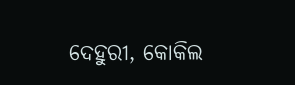ଦେହୁରୀ, କୋକିଲ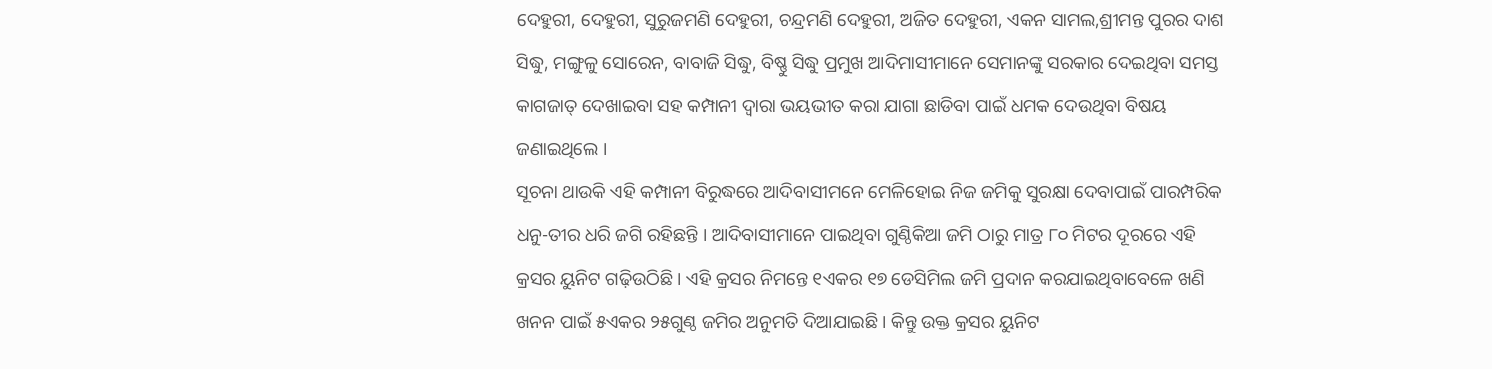ଦେହୁରୀ, ଦେହୁରୀ, ସୁରୁଜମଣି ଦେହୁରୀ, ଚନ୍ଦ୍ରମଣି ଦେହୁରୀ, ଅଜିତ ଦେହୁରୀ, ଏକନ ସାମଲ,ଶ୍ରୀମନ୍ତ ପୁରର ଦାଶ ସିଦ୍ଧୁ, ମଙ୍ଗୁଳୁ ସୋରେନ, ବାବାଜି ସିଦ୍ଧୁ, ବିଷ୍ଣୁ ସିଦ୍ଧୁ ପ୍ରମୁଖ ଆଦିମାସୀମାନେ ସେମାନଙ୍କୁ ସରକାର ଦେଇଥିବା ସମସ୍ତ କାଗଜାତ୍ ଦେଖାଇବା ସହ କମ୍ପାନୀ ଦ୍ୱାରା ଭୟଭୀତ କରା ଯାଗା ଛାଡିବା ପାଇଁ ଧମକ ଦେଉଥିବା ବିଷୟ ଜଣାଇଥିଲେ ।
ସୂଚନା ଥାଉକି ଏହି କମ୍ପାନୀ ବିରୁଦ୍ଧରେ ଆଦିବାସୀମନେ ମେଳିହୋଇ ନିଜ ଜମିକୁ ସୁରକ୍ଷା ଦେବାପାଇଁ ପାରମ୍ପରିକ ଧନୁ-ତୀର ଧରି ଜଗି ରହିଛନ୍ତି । ଆଦିବାସୀମାନେ ପାଇଥିବା ଗୁଣ୍ଠିକିଆ ଜମି ଠାରୁ ମାତ୍ର ୮୦ ମିଟର ଦୂରରେ ଏହି କ୍ରସର ୟୁନିଟ ଗଢ଼ିଉଠିଛି । ଏହି କ୍ରସର ନିମନ୍ତେ ୧ଏକର ୧୭ ଡେସିମିଲ ଜମି ପ୍ରଦାନ କରଯାଇଥିବାବେଳେ ଖଣି ଖନନ ପାଇଁ ୫ଏକର ୨୫ଗୁଣ୍ଠ ଜମିର ଅନୁମତି ଦିଆଯାଇଛି । କିନ୍ତୁ ଉକ୍ତ କ୍ରସର ୟୁନିଟ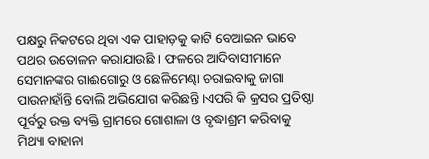ପକ୍ଷରୁ ନିକଟରେ ଥିବା ଏକ ପାହାଡ଼କୁ କାଟି ବେଆଇନ ଭାବେ ପଥର ଉତୋଳନ କରାଯାଉଛି । ଫଳରେ ଆଦିବାସୀମାନେ ସେମାନଙ୍କର ଗାଈଗୋରୁ ଓ ଛେଳିମେଣ୍ଢା ଚରାଇବାକୁ ଜାଗା ପାଉନାହାଁନ୍ତି ବୋଲି ଅଭିଯୋଗ କରିଛନ୍ତି ।ଏପରି କି କ୍ରସର ପ୍ରତିଷ୍ଠା ପୂର୍ବରୁ ଉକ୍ତ ବ୍ୟକ୍ତି ଗ୍ରାମରେ ଗୋଶାଳା ଓ ବୃଦ୍ଧାଶ୍ରମ କରିବାକୁ ମିଥ୍ୟା ବାହାନା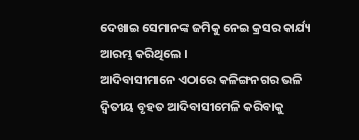ଦେଖାଇ ସେମାନଙ୍କ ଜମିକୁ ନେଇ କ୍ରସର କାର୍ଯ୍ୟ ଆରମ୍ଭ କରିଥିଲେ ।
ଆଦିବାସୀମାନେ ଏଠାରେ କଳିଙ୍ଗନଗର ଭଳି ଦ୍ୱିତୀୟ ବୃହତ ଆଦିବାସୀମେଳି କରିବାକୁ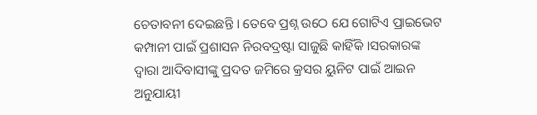ଚେତାବନୀ ଦେଇଛନ୍ତି । ତେବେ ପ୍ରଶ୍ନ ଉଠେ ଯେ ଗୋଟିଏ ପ୍ରାଇଭେଟ କମ୍ପାନୀ ପାଇଁ ପ୍ରଶାସନ ନିରବଦ୍ରଷ୍ଟା ସାଜୁଛି କାହିଁକି ।ସରକାରଙ୍କ ଦ୍ୱାରା ଆଦିବାସୀଙ୍କୁ ପ୍ରଦତ ଜମିରେ କ୍ରସର ୟୁନିଟ ପାଇଁ ଆଇନ ଅନୁଯାୟୀ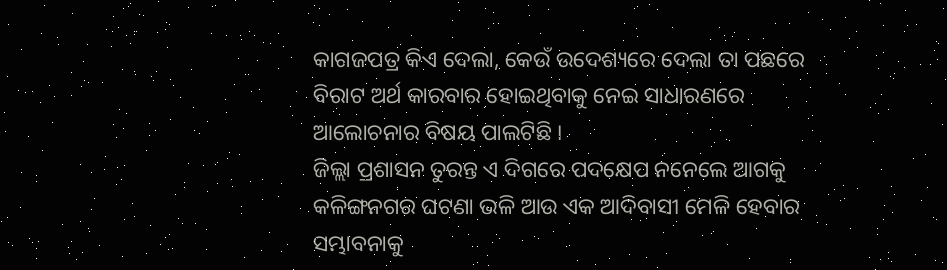କାଗଜପତ୍ର କିଏ ଦେଲା, କେଉଁ ଉଦେଶ୍ୟରେ ଦେଲା ତା ପଛରେ ବିରାଟ ଅର୍ଥ କାରବାର ହୋଇଥିବାକୁ ନେଇ ସାଧାରଣରେ ଆଲୋଚନାର ବିଷୟ ପାଲଟିଛି ।
ଜିଲ୍ଲା ପ୍ରଶାସନ ତୁରନ୍ତ ଏ ଦିଗରେ ପଦକ୍ଷେପ ନନେଲେ ଆଗକୁ କଳିଙ୍ଗନଗର ଘଟଣା ଭଳି ଆଉ ଏକ ଆଦିବାସୀ ମେଳି ହେବାର ସମ୍ଭାବନାକୁ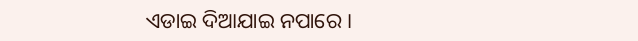ଏଡାଇ ଦିଆଯାଇ ନପାରେ ।